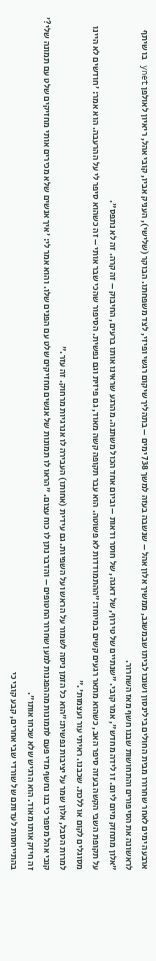ארבעה ימים לאחר שחרורו מבית החולים בילינסון ושובו לביתו שבמשגב, ממשיך אלון אהל – שנשבה בעזה למשך 738 ימים – בתהליך שיקום רגשי ופיזי, לצד משפחתו. הבוקר (שלישי), העניק אביו, קובי אהל, ריאיון לאולפן ynet בו שיתף לראשונה את הסיפורים והתחושות שבנו חשף מאז השחרור.
"אלון מתחזק מיום ליום. זו לידה מחדש", אמר קובי. "שנתיים של טירוף, של דאגה, של חוסר ודאות – וביום אחד הכול משתנה. מהרגע שראינו אותו ברעים, החיבוק – זה קרה. זה לא נתפס".
על תקופת השבי הקשה בעזה סיפר האב, כשהוא מתאר רגעים קשים במיוחד:"ההתמודדות לא פשוטה. הוא עבר תקופה קשה מאוד, גם פיזית וגם נפשית. הסיפור שהכי שבר אותי – זה כשהוא סיפר לי על ההרעבה. הוא אמר: 'חודשים לא היינו מסוגלים לקום או ללכת. שכבנו. ראיתי עור ועצמות'."
למרות הסבל, אלון שמר על יציבות נפשית:"הוא כל הזמן ניסה לשמור על הראש ועל השפיות. גם עידית (אחותו) העבירה לו אנרגיות מרחוק. זה עזר."
קובי אהל מספר כי בנו נחשף מדי פעם לתמונות מההפגנות למען שחרור החטופים – והדבר נתן לו כוח עצום. "הראו לו תמונות של אנשים מחזיקים שלט עם הפנים שלו. והוא אמר לי: 'איך אנשים שלא מכירים אותי מחזיקים שלט עם תמונה שלי?' זה חיזק אותו מאוד. הוא הרגיש שלא שכחו אותו".
בהתייחסות לעדותם של שורדי שבי אחרים, קבע קובי כי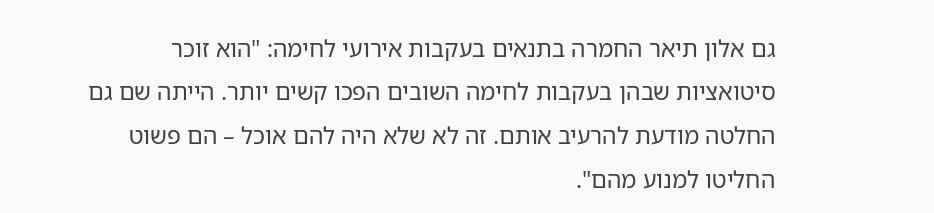גם אלון תיאר החמרה בתנאים בעקבות אירועי לחימה: "הוא זוכר סיטואציות שבהן בעקבות לחימה השובים הפכו קשים יותר. הייתה שם גם החלטה מודעת להרעיב אותם. זה לא שלא היה להם אוכל – הם פשוט החליטו למנוע מהם".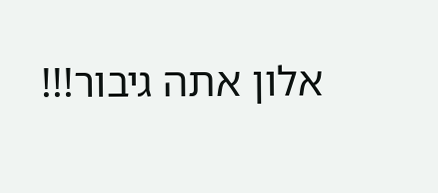אלון אתה גיבור!!!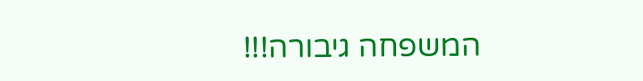המשפחה גיבורה!!!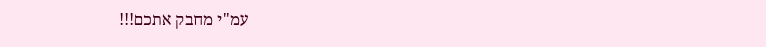עמ"י מחבק אתכם!!!